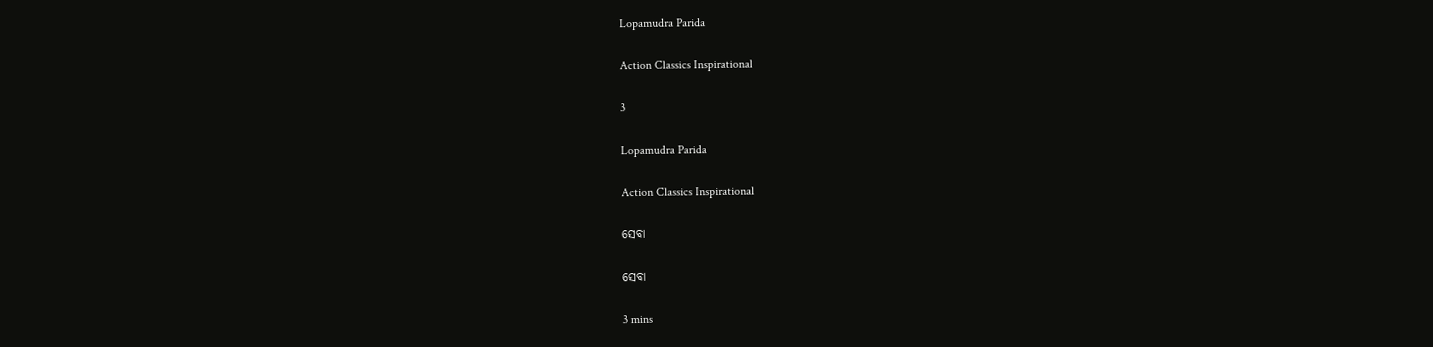Lopamudra Parida

Action Classics Inspirational

3

Lopamudra Parida

Action Classics Inspirational

ସେବା

ସେବା

3 mins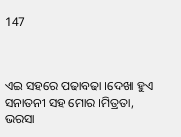147



ଏଇ ସହରେ ପଢାବଢା ।ଦେଖା ହୁଏ ସନାତନୀ ସହ ମୋର ।ମିତ୍ରତା, ଭରସା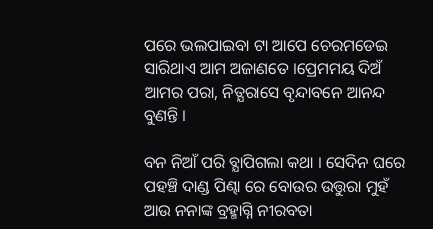ପରେ ଭଲପାଇବା ଟା ଆପେ ଚେରମଡେଇ ସାରିଥାଏ ଆମ ଅଜାଣତେ ।ପ୍ରେମମୟ ଦିଅଁ ଆମର ପରା, ନିତ୍ଯରାସେ ବୃନ୍ଦାବନେ ଆନନ୍ଦ ବୁଣନ୍ତି ।

ବନ ନିଆଁ ପରି ବ୍ଯାପିଗଲା କଥା । ସେଦିନ ଘରେ ପହଞ୍ଚି ଦାଣ୍ଡ ପିଣ୍ଢା ରେ ବୋଉର ଉତ୍ତୁରା ମୁହଁ ଆଉ ନନାଙ୍କ ବ୍ରହ୍ମାଗ୍ନି ନୀରବତା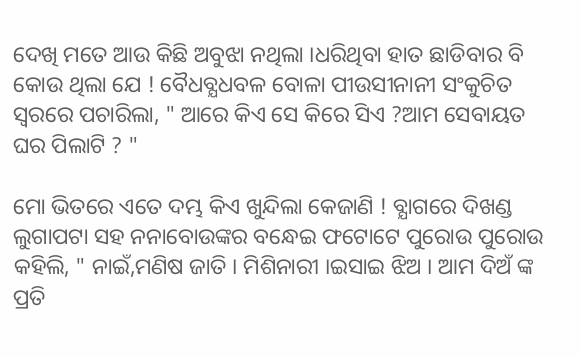ଦେଖି ମତେ ଆଉ କିଛି ଅବୁଝା ନଥିଲା ।ଧରିଥିବା ହାତ ଛାଡିବାର ବି କୋଉ ଥିଲା ଯେ ! ବୈଧବ୍ଯଧବଳ ବୋଳା ପୀଉସୀନାନୀ ସଂକୁଚିତ ସ୍ବରରେ ପଚାରିଲା, " ଆରେ କିଏ ସେ କିରେ ସିଏ ?ଆମ ସେବାୟତ ଘର ପିଲାଟି ? "

ମୋ ଭିତରେ ଏତେ ଦମ୍ଭ କିଏ ଖୁନ୍ଦିଲା କେଜାଣି ! ବ୍ଯାଗରେ ଦିଖଣ୍ଡ ଲୁଗାପଟା ସହ ନନାବୋଉଙ୍କର ବନ୍ଧେଇ ଫଟୋଟେ ପୁରୋଉ ପୁରୋଉ କହିଲି, " ନାଇଁ,ମଣିଷ ଜାତି । ମିଶିନାରୀ ।ଇସାଇ ଝିଅ । ଆମ ଦିଅଁ ଙ୍କ ପ୍ରତି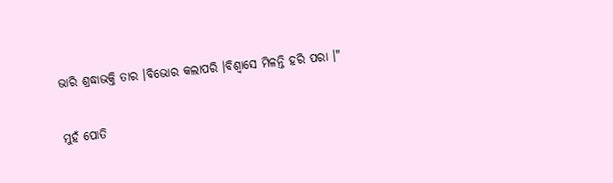ଭାରି ଶ୍ରଦ୍ଧାଭକ୍ତି ତାର ।ବିଭୋର କଲାପରି ।ବିଶ୍ବାସେ ମିଳନ୍ତି ହରି ପରା ।"

ମୁହଁ ପୋତି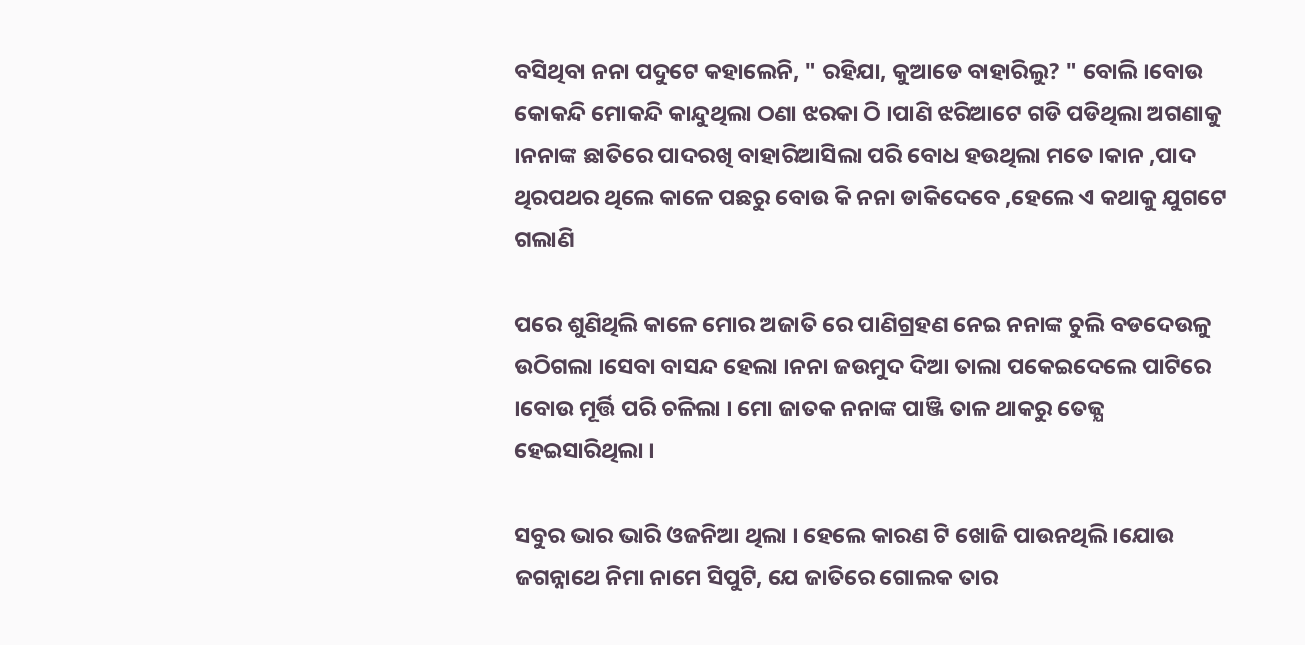ବସିଥିବା ନନା ପଦୁଟେ କହାଲେନି, " ରହିଯା, କୁଆଡେ ବାହାରିଲୁ? " ବୋଲି ।ବୋଉ କୋକନ୍ଦି ମୋକନ୍ଦି କାନ୍ଦୁଥିଲା ଠଣା ଝରକା ଠି ।ପାଣି ଝରିଆଟେ ଗଡି ପଡିଥିଲା ଅଗଣାକୁ ।ନନାଙ୍କ ଛାତିରେ ପାଦରଖି ବାହାରିଆସିଲା ପରି ବୋଧ ହଉଥିଲା ମତେ ।କାନ ,ପାଦ ଥିରପଥର ଥିଲେ କାଳେ ପଛରୁ ବୋଉ କି ନନା ଡାକିଦେବେ ,ହେଲେ ଏ କଥାକୁ ଯୁଗଟେ ଗଲାଣି

ପରେ ଶୁଣିଥିଲି କାଳେ ମୋର ଅଜାତି ରେ ପାଣିଗ୍ରହଣ ନେଇ ନନାଙ୍କ ଚୁଲି ବଡଦେଉଳୁ ଉଠିଗଲା ।ସେବା ବାସନ୍ଦ ହେଲା ।ନନା ଜଉମୁଦ ଦିଆ ତାଲା ପକେଇଦେଲେ ପାଟିରେ ।ବୋଉ ମୂର୍ତ୍ତି ପରି ଚଳିଲା । ମୋ ଜାତକ ନନାଙ୍କ ପାଞ୍ଜି ତାଳ ଥାକରୁ ତେଜ୍ଯ ହେଇସାରିଥିଲା ।

ସବୁର ଭାର ଭାରି ଓଜନିଆ ଥିଲା । ହେଲେ କାରଣ ଟି ଖୋଜି ପାଉନଥିଲି ।ଯୋଉ ଜଗନ୍ନାଥେ ନିମା ନାମେ ସିପୁଟି, ଯେ ଜାତିରେ ଗୋଲକ ତାର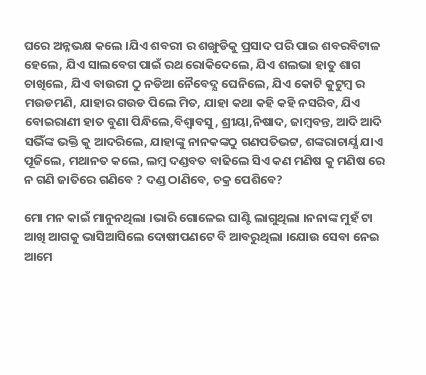ଘରେ ଅନ୍ନଭକ୍ଷ କଲେ ।ଯିଏ ଶବରୀ ର ଶଙ୍ଖୁଡିକୁ ପ୍ରସାଦ ପରି ପାଇ ଶବରବିଟାଳ ହେଲେ, ଯିଏ ସାଲବେଗ ପାଇଁ ରଥ ରୋକିଦେଲେ, ଯିଏ ଶଲଭା ହାତୁ ଶାଗ ଚାଖିଲେ, ଯିଏ ବାଉରୀ ଠୁ ନଡିଆ ନୈବେଦ୍ଯ ଘେନିଲେ, ଯିଏ କୋଟି କୁଟୁମ୍ବ ର ମଉଡମଣି, ଯାହାର ଗଉଡ ପିଲେ ମିତ, ଯାହା କଥା କହି କହି ନସରିବ, ଯିଏ ବୋଇରାଣୀ ହାତ ବୁଣା ପିନ୍ଧିଲେ,ବିଶ୍ବାବସୁ, ଶ୍ରୀୟା,ନିଷାଦ, ଜାମ୍ବବନ୍ତ, ଆଦି ଆଦି ସଭିଁଙ୍କ ଭକ୍ତି କୁ ଆଦରିଲେ, ଯାହାଙ୍କୁ ନାନକଙ୍କଠୁ ଗଣପତିଭଟ୍ଟ, ଶଙ୍କରାଚାର୍ଯ୍ଯ ଯାଏ ପୂଜିଲେ, ମଥାନତ କଲେ, ଲମ୍ବ ଦଣ୍ଡବତ ବାଢିଲେ ସିଏ କଣ ମଣିଷ କୁ ମଣିଷ ରେ ନ ଗଣି ଜାତିରେ ଗଣିବେ ? ଦଣ୍ଡ ଠାଣିବେ, ଚକ୍ର ପେଶିବେ?

ମୋ ମନ କାଇଁ ମାନୁନଥିଲା ।ଭାରି ଗୋଳେଇ ଘାଣ୍ଟି ଲାଗୁଥିଲା ।ନନାଙ୍କ ମୁହଁ ଟା ଆଖି ଆଗକୁ ଭାସିଆସିଲେ ଦୋଷୀପଣଟେ ବି ଆବରୁଥିଲା ।ଯୋଉ ସେବା ନେଇ ଆମେ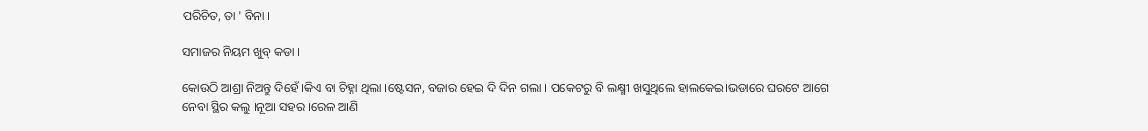ପରିଚିତ, ତା ' ବିନା ।

ସମାଜର ନିୟମ ଖୁବ୍ କଡା ।

କୋଉଠି ଆଶ୍ରା ନିଅନ୍ତୁ ଦିହେଁ ।କିଏ ବା ଚିହ୍ନା ଥିଲା ।ଷ୍ଟେସନ, ବଜାର ହେଇ ଦି ଦିନ ଗଲା । ପକେଟରୁ ବି ଲକ୍ଷ୍ମୀ ଖସୁଥିଲେ ହାଲକେଇ।ଭଡାରେ ଘରଟେ ଆଗେ ନେବା ସ୍ଥିର କଲୁ ।ନୂଆ ସହର ।ରେଳ ଆଣି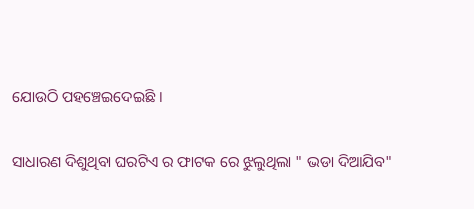ଯୋଉଠି ପହଞ୍ଚେଇଦେଇଛି ।

ସାଧାରଣ ଦିଶୁଥିବା ଘରଟିଏ ର ଫାଟକ ରେ ଝୁଲୁଥିଲା " ଭଡା ଦିଆଯିବ"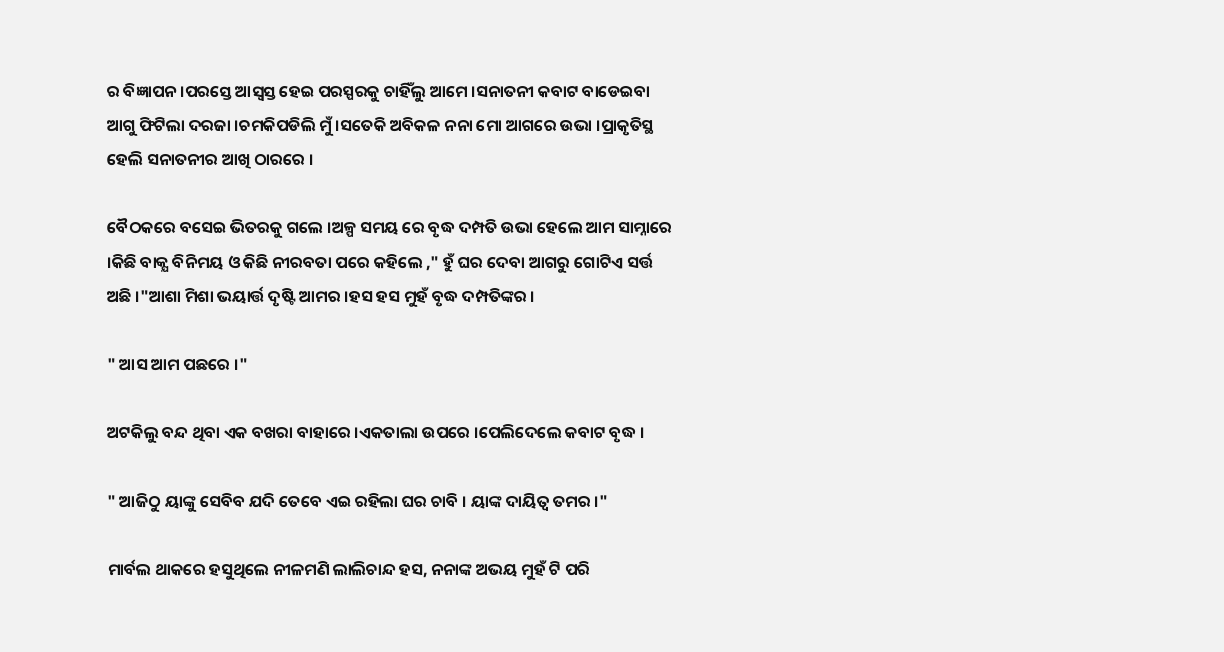ର ବିଜ୍ଞାପନ ।ପରସ୍ତେ ଆସ୍ବସ୍ତ ହେଇ ପରସ୍ପରକୁ ଚାହିଁଲୁ ଆମେ ।ସନାତନୀ କବାଟ ବାଡେଇବା ଆଗୁ ଫିଟିଲା ଦରଜା ।ଚମକିପଡିଲି ମୁଁ ।ସତେକି ଅବିକଳ ନନା ମୋ ଆଗରେ ଉଭା ।ପ୍ରାକୃତିସ୍ଥ ହେଲି ସନାତନୀର ଆଖି ଠାରରେ ।

ବୈଠକରେ ବସେଇ ଭିତରକୁ ଗଲେ ।ଅଳ୍ପ ସମୟ ରେ ବୃଦ୍ଧ ଦମ୍ପତି ଉଭା ହେଲେ ଆମ ସାମ୍ନାରେ ।କିଛି ବାକ୍ଯ ବିନିମୟ ଓ କିଛି ନୀରବତା ପରେ କହିଲେ ," ହୁଁ ଘର ଦେବା ଆଗରୁ ଗୋଟିଏ ସର୍ତ୍ତ ଅଛି ।"ଆଶା ମିଶା ଭୟାର୍ତ୍ତ ଦୃଷ୍ଟି ଆମର ।ହସ ହସ ମୁହଁ ବୃଦ୍ଧ ଦମ୍ପତିଙ୍କର ।

" ଆସ ଆମ ପଛରେ ।"

ଅଟକିଲୁ ବନ୍ଦ ଥିବା ଏକ ବଖରା ବାହାରେ ।ଏକତାଲା ଉପରେ ।ପେଲିଦେଲେ କବାଟ ବୃଦ୍ଧ ।

" ଆଜିଠୁ ୟାଙ୍କୁ ସେବିବ ଯଦି ତେବେ ଏଇ ରହିଲା ଘର ଚାବି । ୟାଙ୍କ ଦାୟିତ୍ବ ତମର ।"

ମାର୍ବଲ ଥାକରେ ହସୁଥିଲେ ନୀଳମଣି ଲାଲିଚାନ୍ଦ ହସ, ନନାଙ୍କ ଅଭୟ ମୁହଁ ଟି ପରି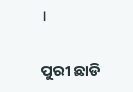।

ପୁରୀ ଛାଡି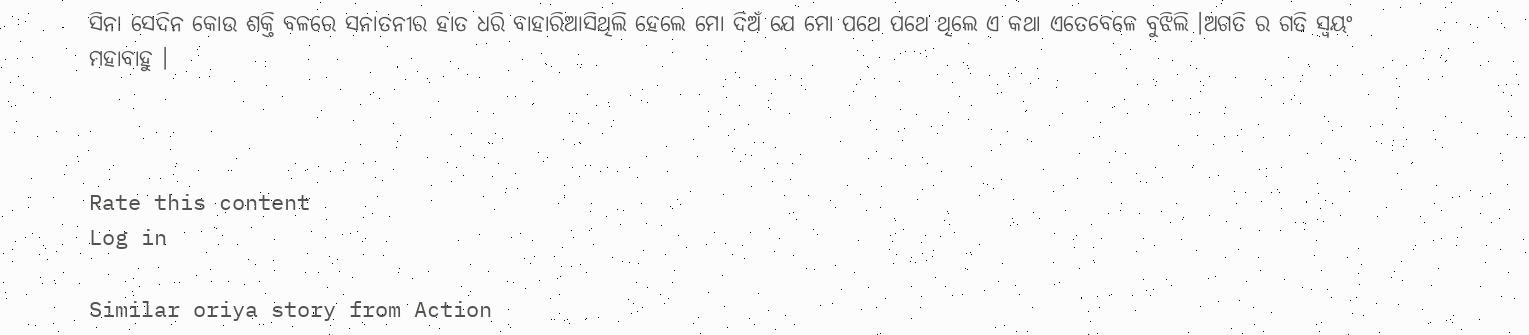ସିନା ସେଦିନ କୋଉ ଶକ୍ତି ବଳରେ ସନାତନୀର ହାତ ଧରି ବାହାରିଆସିଥିଲି ହେଲେ ମୋ ଦିଅଁ ଯେ ମୋ ପଥେ ପଥେ ଥିଲେ ଏ କଥା ଏତେବେଳେ ବୁଝିଲି ।ଅଗତି ର ଗତି ସ୍ବୟଂ ମହାବାହୁ ।



Rate this content
Log in

Similar oriya story from Action